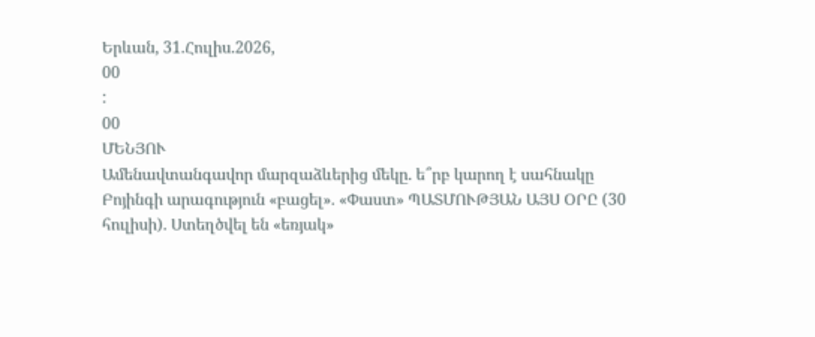Երևան, 31.Հուլիս.2026,
00
:
00
ՄԵՆՅՈՒ
Ամենավտանգավոր մարզաձևերից մեկը. ե՞րբ կարող է սահնակը Բոյինգի արագություն «բացել». «Փաստ» ՊԱՏՄՈՒԹՅԱՆ ԱՅՍ ՕՐԸ (30 հուլիսի). Ստեղծվել են «եռյակ»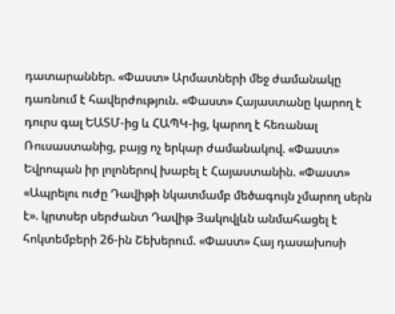դատարաններ. «Փաստ» Արմատների մեջ ժամանակը դառնում է հավերժություն. «Փաստ» Հայաստանը կարող է դուրս գալ ԵԱՏՄ-ից և ՀԱՊԿ-ից, կարող է հեռանալ Ռուսաստանից, բայց ոչ երկար ժամանակով. «Փաստ» Եվրոպան իր լոլոներով խաբել է Հայաստանին. «Փաստ» «Ապրելու ուժը Դավիթի նկատմամբ մեծագույն չմարող սերն է». կրտսեր սերժանտ Դավիթ Յակովլևն անմահացել է հոկտեմբերի 26-ին Շեխերում. «Փաստ» Հայ դասախոսի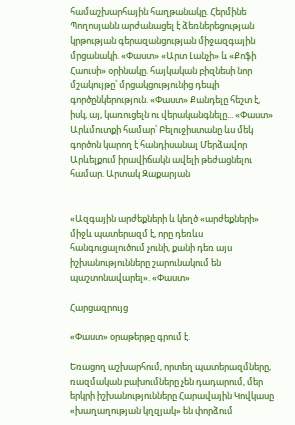համաշխարհային հաղթանակը. Հերմինե Պողոսյանն արժանացել է ձեռներեցության կրթության գերազանցության միջազգային մրցանակի. «Փաստ» «Արտ Լանչի» և «Քոֆի Հաուսի» օրինակը. հայկական բիզնեսի նոր մշակույթը՝ մրցակցությունից դեպի գործընկերություն. «Փաստ» Քանդելը հեշտ է, իսկ, այ, կառուցելն ու վերականգնելը... «Փաստ» Արևմուտքի համար՝ Բելուջիստանը ևս մեկ գործոն կարող է հանդիսանալ Մերձավոր Արևելքում իրավիճակն ավելի թեժացնելու համար. Արտակ Զաքարյան


«Ազգային արժեքների և կեղծ «արժեքների» միջև պատերազմ է, որը դեռևս հանգուցալուծում չունի, քանի դեռ այս իշխանությունները շարունակում են պաշտոնավարել». «Փաստ»

Հարցազրույց

«Փաստ» օրաթերթը գրում է.

Եռացող աշխարհում, որտեղ պատերազմները, ռազմական բախումները չեն դադարում, մեր երկրի իշխանությունները Հարավային Կովկասը «խաղաղության կղզյակ» են փորձում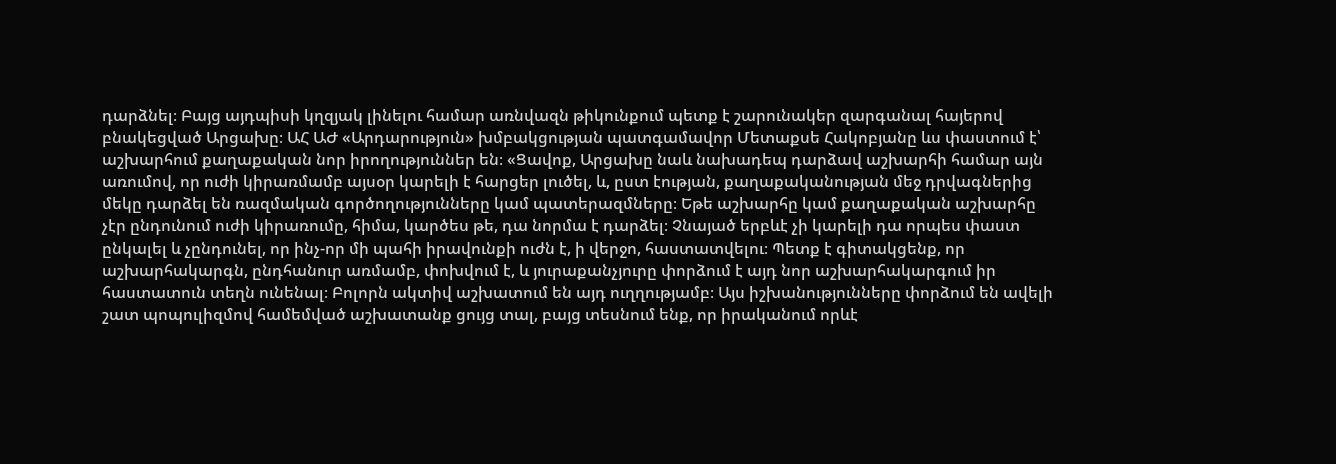դարձնել։ Բայց այդպիսի կղզյակ լինելու համար առնվազն թիկունքում պետք է շարունակեր զարգանալ հայերով բնակեցված Արցախը։ ԱՀ ԱԺ «Արդարություն» խմբակցության պատգամավոր Մետաքսե Հակոբյանը ևս փաստում է՝ աշխարհում քաղաքական նոր իրողություններ են։ «Ցավոք, Արցախը նաև նախադեպ դարձավ աշխարհի համար այն առումով, որ ուժի կիրառմամբ այսօր կարելի է հարցեր լուծել, և, ըստ էության, քաղաքականության մեջ դրվագներից մեկը դարձել են ռազմական գործողությունները կամ պատերազմները։ Եթե աշխարհը կամ քաղաքական աշխարհը չէր ընդունում ուժի կիրառումը, հիմա, կարծես թե, դա նորմա է դարձել։ Չնայած երբևէ չի կարելի դա որպես փաստ ընկալել և չընդունել, որ ինչ-որ մի պահի իրավունքի ուժն է, ի վերջո, հաստատվելու։ Պետք է գիտակցենք, որ աշխարհակարգն, ընդհանուր առմամբ, փոխվում է, և յուրաքանչյուրը փորձում է այդ նոր աշխարհակարգում իր հաստատուն տեղն ունենալ։ Բոլորն ակտիվ աշխատում են այդ ուղղությամբ։ Այս իշխանությունները փորձում են ավելի շատ պոպուլիզմով համեմված աշխատանք ցույց տալ, բայց տեսնում ենք, որ իրականում որևէ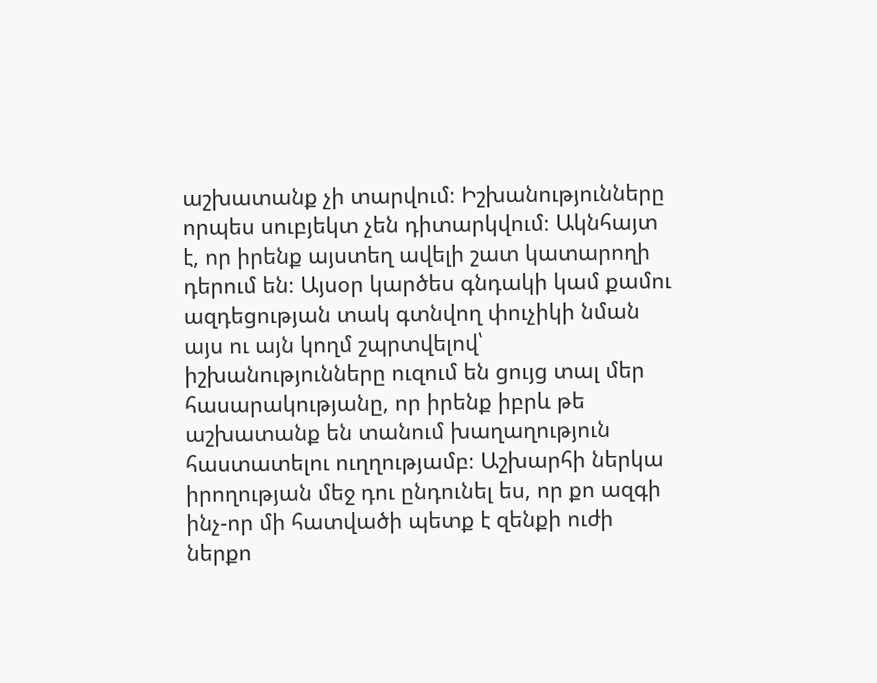աշխատանք չի տարվում։ Իշխանությունները որպես սուբյեկտ չեն դիտարկվում։ Ակնհայտ է, որ իրենք այստեղ ավելի շատ կատարողի դերում են։ Այսօր կարծես գնդակի կամ քամու ազդեցության տակ գտնվող փուչիկի նման այս ու այն կողմ շպրտվելով՝ իշխանությունները ուզում են ցույց տալ մեր հասարակությանը, որ իրենք իբրև թե աշխատանք են տանում խաղաղություն հաստատելու ուղղությամբ։ Աշխարհի ներկա իրողության մեջ դու ընդունել ես, որ քո ազգի ինչ-որ մի հատվածի պետք է զենքի ուժի ներքո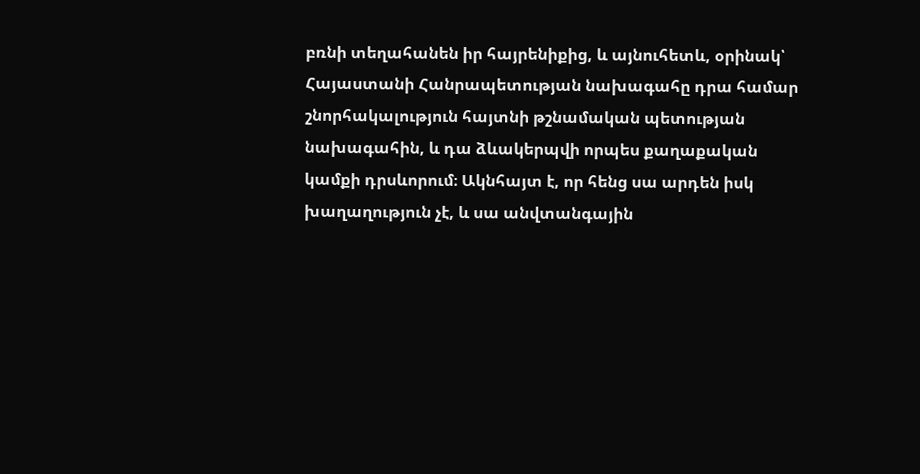բռնի տեղահանեն իր հայրենիքից, և այնուհետև, օրինակ՝ Հայաստանի Հանրապետության նախագահը դրա համար շնորհակալություն հայտնի թշնամական պետության նախագահին, և դա ձևակերպվի որպես քաղաքական կամքի դրսևորում։ Ակնհայտ է, որ հենց սա արդեն իսկ խաղաղություն չէ, և սա անվտանգային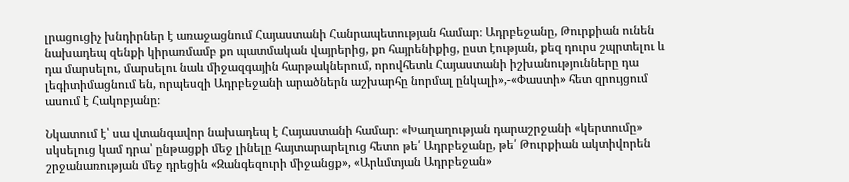լրացուցիչ խնդիրներ է առաջացնում Հայաստանի Հանրապետության համար։ Ադրբեջանը, Թուրքիան ունեն նախադեպ զենքի կիրառմամբ քո պատմական վայրերից, քո հայրենիքից, ըստ էության, քեզ դուրս շպրտելու և դա մարսելու, մարսելու նաև միջազգային հարթակներում, որովհետև Հայաստանի իշխանությունները դա լեգիտիմացնում են, որպեսզի Ադրբեջանի արածներն աշխարհը նորմալ ընկալի»,-«Փաստի» հետ զրույցում ասում է Հակոբյանը։

Նկատում է՝ սա վտանգավոր նախադեպ է Հայաստանի համար։ «Խաղաղության դարաշրջանի «կերտումը» սկսելուց կամ դրա՝ ընթացքի մեջ լինելը հայտարարելուց հետո թե՛ Ադրբեջանը, թե՛ Թուրքիան ակտիվորեն շրջանառության մեջ դրեցին «Զանգեզուրի միջանցք», «Արևմտյան Ադրբեջան»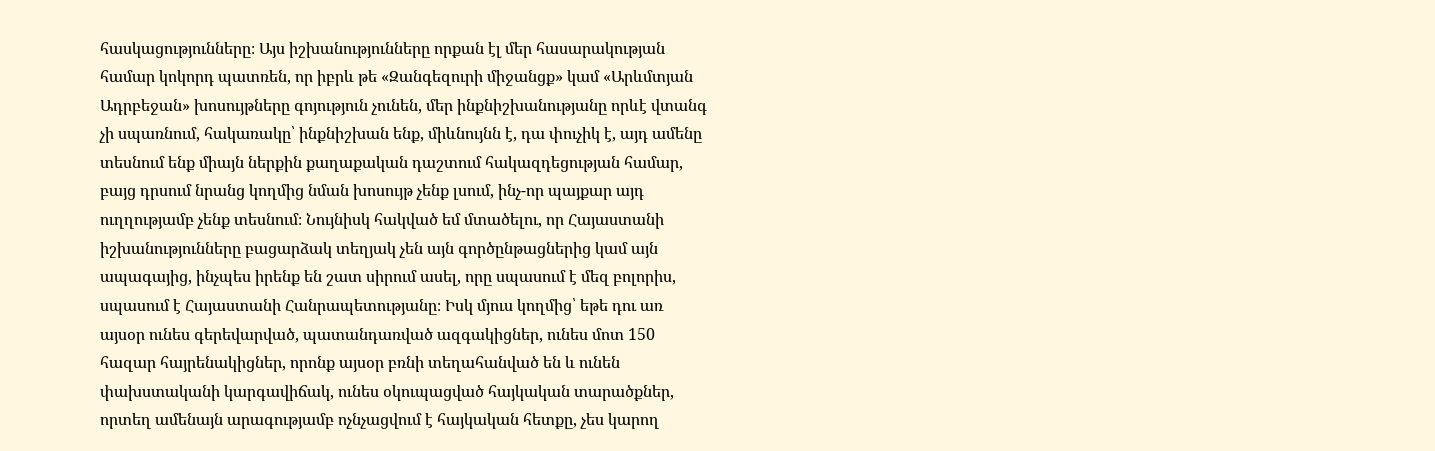հասկացությունները։ Այս իշխանությունները որքան էլ մեր հասարակության համար կոկորդ պատռեն, որ իբրև թե «Զանգեզուրի միջանցք» կամ «Արևմտյան Ադրբեջան» խոսույթները գոյություն չունեն, մեր ինքնիշխանությանը որևէ վտանգ չի սպառնում, հակառակը՝ ինքնիշխան ենք, միևնույնն է, դա փուչիկ է, այդ ամենը տեսնում ենք միայն ներքին քաղաքական դաշտում հակազդեցության համար, բայց դրսում նրանց կողմից նման խոսույթ չենք լսում, ինչ-որ պայքար այդ ուղղությամբ չենք տեսնում։ Նույնիսկ հակված եմ մտածելու, որ Հայաստանի իշխանությունները բացարձակ տեղյակ չեն այն գործընթացներից կամ այն ապագայից, ինչպես իրենք են շատ սիրում ասել, որը սպասում է մեզ բոլորիս, սպասում է Հայաստանի Հանրապետությանը։ Իսկ մյուս կողմից՝ եթե դու առ այսօր ունես գերեվարված, պատանդառված ազգակիցներ, ունես մոտ 150 հազար հայրենակիցներ, որոնք այսօր բռնի տեղահանված են և ունեն փախստականի կարգավիճակ, ունես օկուպացված հայկական տարածքներ, որտեղ ամենայն արագությամբ ոչնչացվում է հայկական հետքը, չես կարող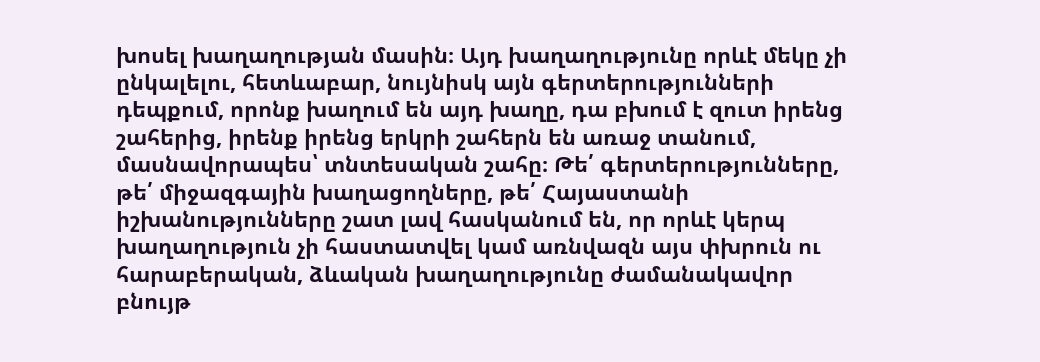խոսել խաղաղության մասին։ Այդ խաղաղությունը որևէ մեկը չի ընկալելու, հետևաբար, նույնիսկ այն գերտերությունների դեպքում, որոնք խաղում են այդ խաղը, դա բխում է զուտ իրենց շահերից, իրենք իրենց երկրի շահերն են առաջ տանում, մասնավորապես՝ տնտեսական շահը։ Թե՛ գերտերությունները, թե՛ միջազգային խաղացողները, թե՛ Հայաստանի իշխանությունները շատ լավ հասկանում են, որ որևէ կերպ խաղաղություն չի հաստատվել կամ առնվազն այս փխրուն ու հարաբերական, ձևական խաղաղությունը ժամանակավոր բնույթ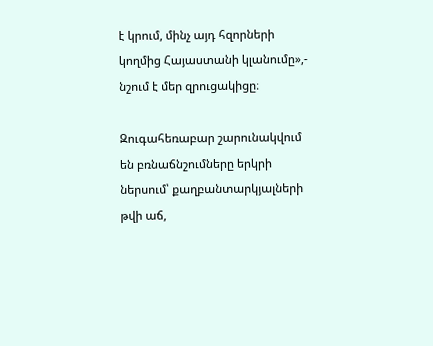է կրում, մինչ այդ հզորների կողմից Հայաստանի կլանումը»,- նշում է մեր զրուցակիցը։

Զուգահեռաբար շարունակվում են բռնաճնշումները երկրի ներսում՝ քաղբանտարկյալների թվի աճ,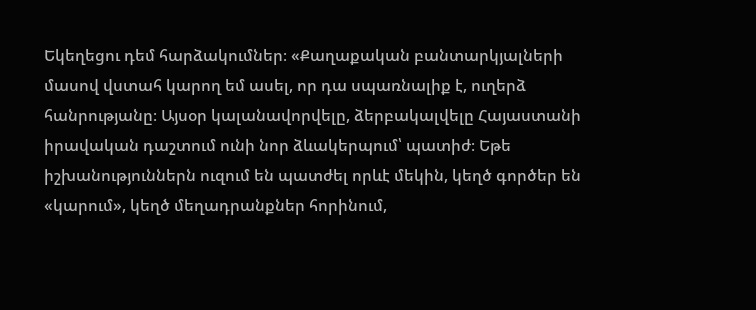Եկեղեցու դեմ հարձակումներ։ «Քաղաքական բանտարկյալների մասով վստահ կարող եմ ասել, որ դա սպառնալիք է, ուղերձ հանրությանը։ Այսօր կալանավորվելը, ձերբակալվելը Հայաստանի իրավական դաշտում ունի նոր ձևակերպում՝ պատիժ։ Եթե իշխանություններն ուզում են պատժել որևէ մեկին, կեղծ գործեր են «կարում», կեղծ մեղադրանքներ հորինում,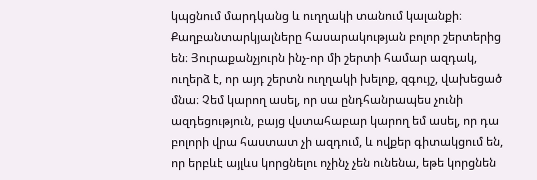կպցնում մարդկանց և ուղղակի տանում կալանքի։ Քաղբանտարկյալները հասարակության բոլոր շերտերից են։ Յուրաքանչյուրն ինչ-որ մի շերտի համար ազդակ, ուղերձ է, որ այդ շերտն ուղղակի խելոք, զգույշ, վախեցած մնա։ Չեմ կարող ասել, որ սա ընդհանրապես չունի ազդեցություն, բայց վստահաբար կարող եմ ասել, որ դա բոլորի վրա հաստատ չի ազդում, և ովքեր գիտակցում են, որ երբևէ այլևս կորցնելու ոչինչ չեն ունենա, եթե կորցնեն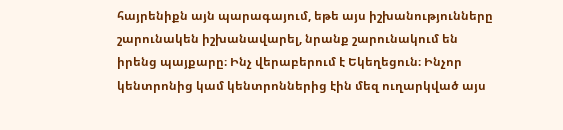հայրենիքն այն պարագայում, եթե այս իշխանությունները շարունակեն իշխանավարել, նրանք շարունակում են իրենց պայքարը։ Ինչ վերաբերում է Եկեղեցուն։ Ինչոր կենտրոնից կամ կենտրոններից էին մեզ ուղարկված այս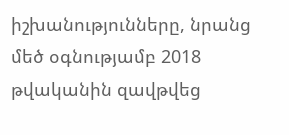իշխանությունները, նրանց մեծ օգնությամբ 2018 թվականին զավթվեց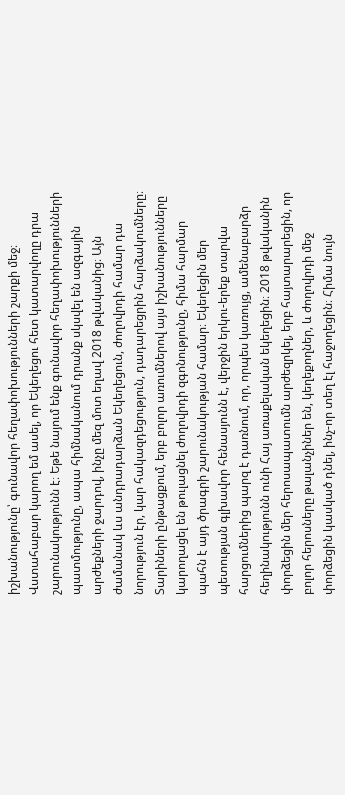իշխանությունը՝ գունավոր հեղափոխությունների շարքի մեջ։ Վստահաբար կարող եմ ասել, որ Եկեղեցու հետ կատարվողը դրա շարունակությունն է։ Եթե նայում ենք գունավոր հեղափոխությունների պատմությունը, ապա հիմնականում դրանք սկսվել են ազգային արժեքների ջարդով, ինչը մեզ մոտ եղավ 2018 թվականից։ Այն ժամանակ ևս անդրադարձան Եկեղեցուն, ժողովրդի համար դա նորություն էր, կար հակազդեցություն, դադարեցրին հարձակումները։ Տարիների ընթացքում, երբ բոլոր առումներով այս իշխանությունները կարողացել են թուլացնել ժողովրդի զգոնությունը, հիմա հարմար պահն է այդ ծրագրի շարունակության համար։ Եկեղեցին մեր պետության գլխավոր հենասյունն է, վերջին երկու-երեք տարվա հարցումներից պարզ է դառնում, որ, որպես կառույց, ամենաբարձր հեղինակությունն ունի Հայ առաքելական եկեղեցին։ 2018 թվականին փորձեցին մեր հերոսապատումն արժեզրկել, երբ հայտարարեցին, որ բոլոր հերոսները թալանչիներ են, կեղեքողներ, և ժողովրդի մեջ փորձեցին կասկած դնել, ինչ-որ տեղ էլ հաջողեցին։ Հիմա նույն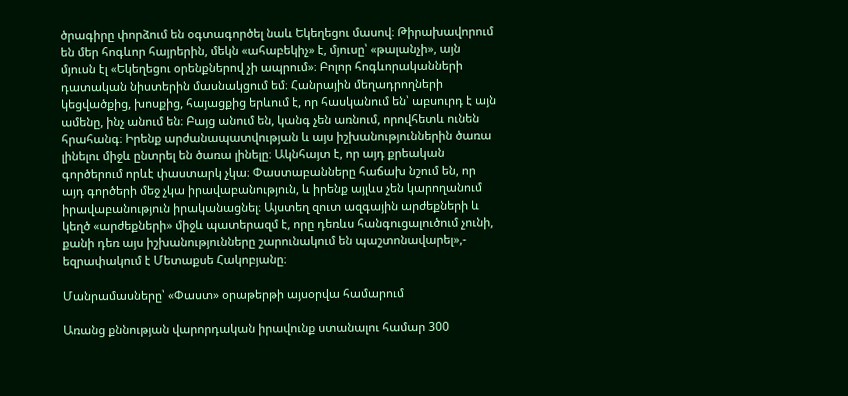ծրագիրը փորձում են օգտագործել նաև Եկեղեցու մասով։ Թիրախավորում են մեր հոգևոր հայրերին, մեկն «ահաբեկիչ» է, մյուսը՝ «թալանչի», այն մյուսն էլ «Եկեղեցու օրենքներով չի ապրում»։ Բոլոր հոգևորականների դատական նիստերին մասնակցում եմ։ Հանրային մեղադրողների կեցվածքից, խոսքից, հայացքից երևում է, որ հասկանում են՝ աբսուրդ է այն ամենը, ինչ անում են։ Բայց անում են, կանգ չեն առնում, որովհետև ունեն հրահանգ։ Իրենք արժանապատվության և այս իշխանություններին ծառա լինելու միջև ընտրել են ծառա լինելը։ Ակնհայտ է, որ այդ քրեական գործերում որևէ փաստարկ չկա։ Փաստաբանները հաճախ նշում են, որ այդ գործերի մեջ չկա իրավաբանություն, և իրենք այլևս չեն կարողանում իրավաբանություն իրականացնել։ Այստեղ զուտ ազգային արժեքների և կեղծ «արժեքների» միջև պատերազմ է, որը դեռևս հանգուցալուծում չունի, քանի դեռ այս իշխանությունները շարունակում են պաշտոնավարել»,- եզրափակում է Մետաքսե Հակոբյանը։

Մանրամասները՝ «Փաստ» օրաթերթի այսօրվա համարում

Առանց քննության վարորդական իրավունք ստանալու համար 300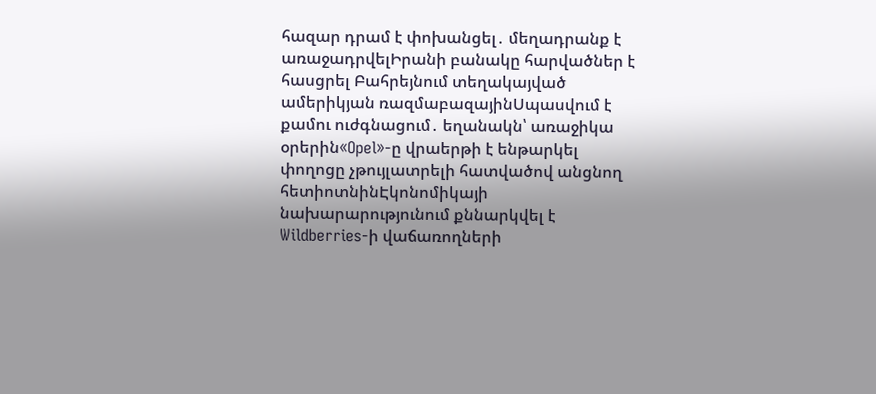հազար դրամ է փոխանցել․ մեղադրանք է առաջադրվելԻրանի բանակը հարվածներ է հասցրել Բահրեյնում տեղակայված ամերիկյան ռազմաբազայինՍպասվում է քամու ուժգնացում․ եղանակն՝ առաջիկա օրերին«Opel»-ը վրաերթի է ենթարկել փողոցը չթույլատրելի հատվածով անցնող հետիոտնինԷկոնոմիկայի նախարարությունում քննարկվել է Wildberries-ի վաճառողների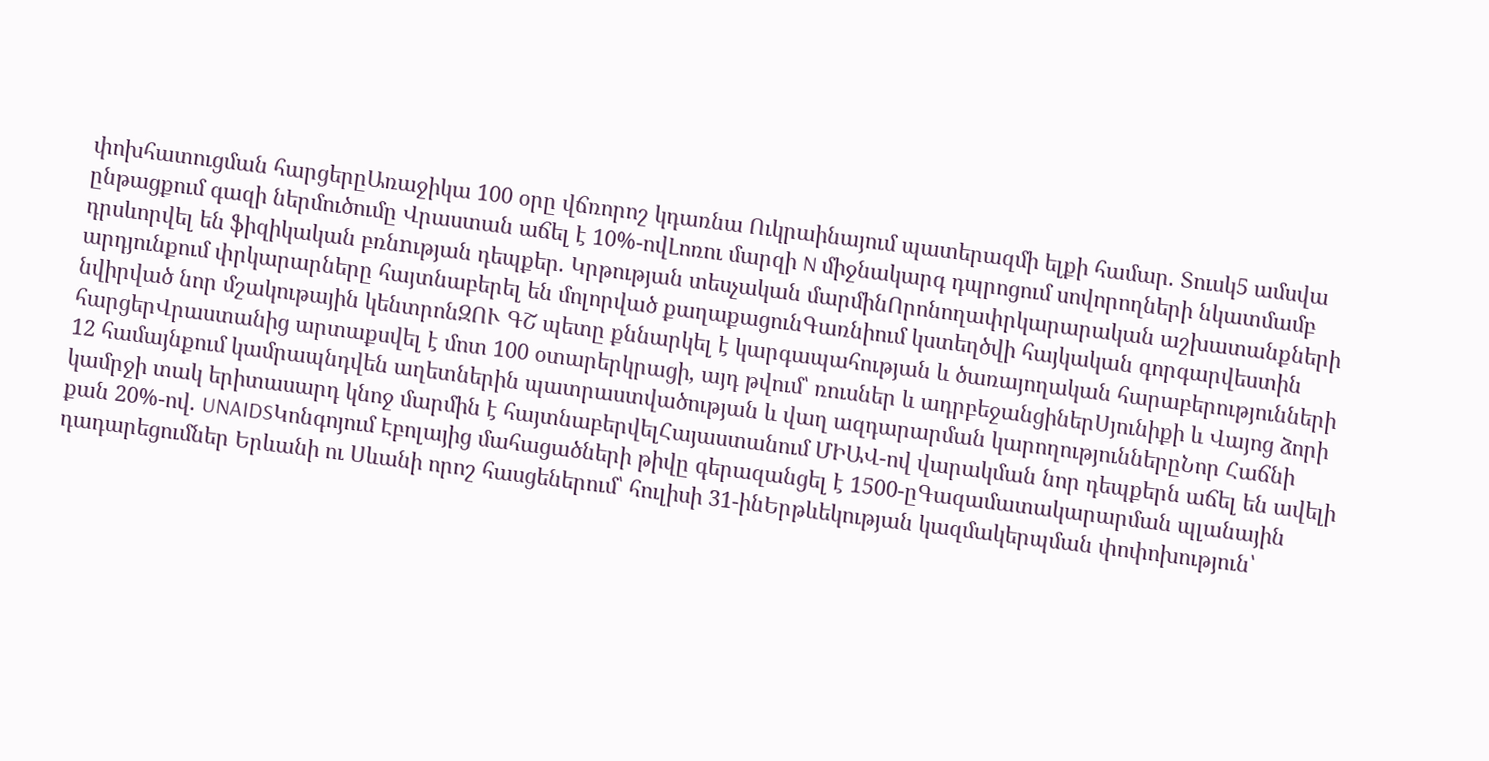փոխհատուցման հարցերըԱռաջիկա 100 օրը վճռորոշ կդառնա Ուկրաինայում պատերազմի ելքի համար. Տուսկ5 ամսվա ընթացքում գազի ներմուծումը Վրաստան աճել է 10%-ովԼոռու մարզի N միջնակարգ դպրոցում սովորողների նկատմամբ դրսևորվել են ֆիզիկական բռնnւթյան դեպքեր. Կրթության տեսչական մարմինՈրոնողափրկարարական աշխատանքների արդյունքում փրկարարները հայտնաբերել են մոլորված քաղաքացունԳառնիում կստեղծվի հայկական գորգարվեստին նվիրված նոր մշակութային կենտրոնԶՈՒ ԳՇ պետը քննարկել է կարգապահության և ծառայողական հարաբերությունների հարցերՎրաստանից արտաքսվել է մոտ 100 օտարերկրացի, այդ թվում՝ ռուսներ և ադրբեջանցիներՍյունիքի և Վայոց ձորի 12 համայնքում կամրապնդվեն աղետներին պատրաստվածության և վաղ ազդարարման կարողություններըՆոր Հաճնի կամրջի տակ երիտասարդ կնոջ մարմին է հայտնաբերվելՀայաստանում ՄԻԱՎ-ով վարակման նոր դեպքերն աճել են ավելի քան 20%-ով. UNAIDSԿոնգոյում Էբոլայից մահացածների թիվը գերազանցել է 1500-ըԳազամատակարարման պլանային դադարեցումներ Երևանի ու Սևանի որոշ հասցեներում՝ հուլիսի 31-ինԵրթևեկության կազմակերպման փոփոխություն՝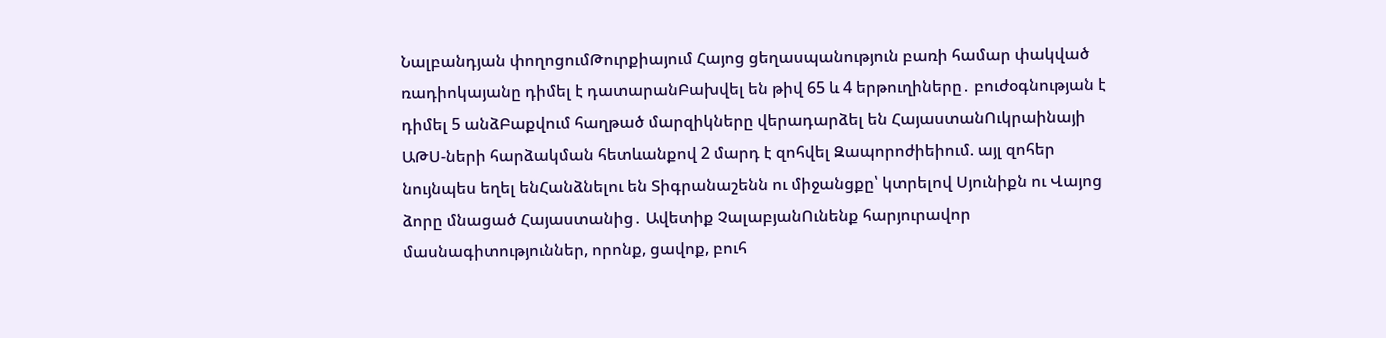Նալբանդյան փողոցումԹուրքիայում Հայոց ցեղասպանություն բառի համար փակված ռադիոկայանը դիմել է դատարանԲախվել են թիվ 65 և 4 երթուղիները․ բուժօգնության է դիմել 5 անձԲաքվում հաղթած մարզիկները վերադարձել են ՀայաստանՈւկրաինայի ԱԹՍ-ների հարձակման հետևանքով 2 մարդ է զոհվել Զապորոժիեիում. այլ զոհեր նույնպես եղել ենՀանձնելու են Տիգրանաշենն ու միջանցքը՝ կտրելով Սյունիքն ու Վայոց ձորը մնացած Հայաստանից․ Ավետիք ՉալաբյանՈւնենք հարյուրավոր մասնագիտություններ, որոնք, ցավոք, բուհ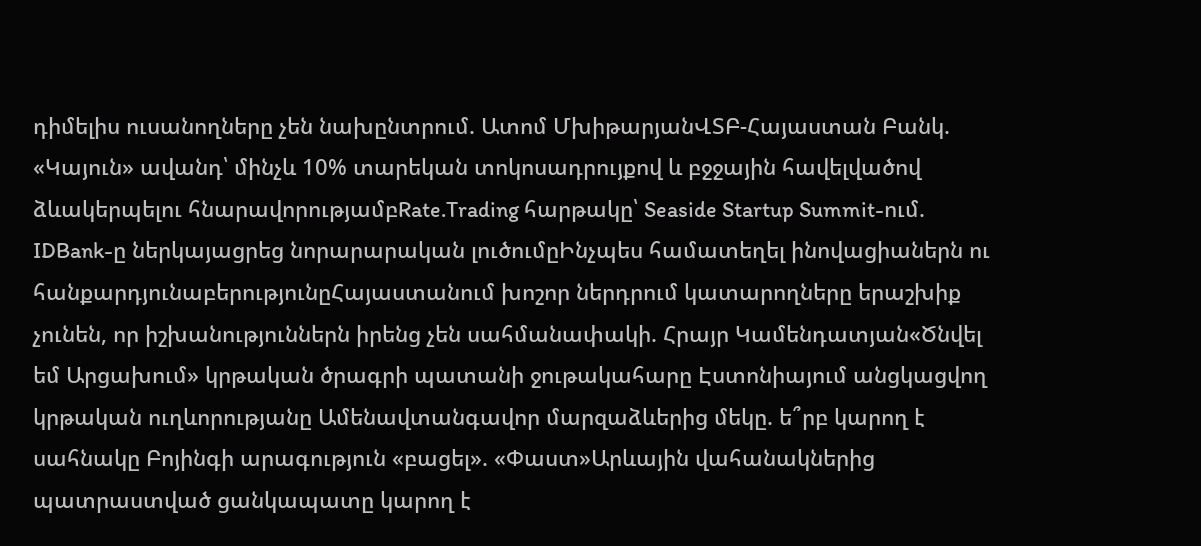դիմելիս ուսանողները չեն նախընտրում. Ատոմ ՄխիթարյանՎՏԲ-Հայաստան Բանկ. «Կայուն» ավանդ՝ մինչև 10% տարեկան տոկոսադրույքով և բջջային հավելվածով ձևակերպելու հնարավորությամբRate.Trading հարթակը՝ Seaside Startup Summit-ում. IDBank-ը ներկայացրեց նորարարական լուծումըԻնչպես համատեղել ինովացիաներն ու հանքարդյունաբերությունըՀայաստանում խոշոր ներդրում կատարողները երաշխիք չունեն, որ իշխանություններն իրենց չեն սահմանափակի. Հրայր Կամենդատյան«Ծնվել եմ Արցախում» կրթական ծրագրի պատանի ջութակահարը Էստոնիայում անցկացվող կրթական ուղևորությանը Ամենավտանգավոր մարզաձևերից մեկը. ե՞րբ կարող է սահնակը Բոյինգի արագություն «բացել». «Փաստ»Արևային վահանակներից պատրաստված ցանկապատը կարող է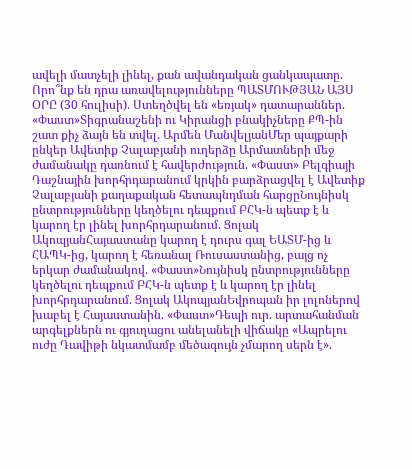ավելի մատչելի լինել, քան ավանդական ցանկապատը. Որո՞նք են դրա առավելությունները ՊԱՏՄՈՒԹՅԱՆ ԱՅՍ ՕՐԸ (30 հուլիսի). Ստեղծվել են «եռյակ» դատարաններ. «Փաստ»Տիգրանաշենի ու Կիրանցի բնակիչները ՔՊ-ին շատ քիչ ձայն են տվել. Արմեն ՄանվելյանՄեր պայքարի ընկեր Ավետիք Չալաբյանի ուղերձը Արմատների մեջ ժամանակը դառնում է հավերժություն. «Փաստ» Բելգիայի Դաշնային խորհրդարանում կրկին բարձրացվել է Ավետիք Չալաբյանի քաղաքական հետապնդման հարցըՆույնիսկ ընտրությունները կեղծելու դեպքում ԲՀԿ-ն պետք է և կարող էր լինել խորհրդարանում. Ցոլակ ԱկոպյանՀայաստանը կարող է դուրս գալ ԵԱՏՄ-ից և ՀԱՊԿ-ից, կարող է հեռանալ Ռուսաստանից, բայց ոչ երկար ժամանակով. «Փաստ»Նույնիսկ ընտրությունները կեղծելու դեպքում ԲՀԿ-ն պետք է և կարող էր լինել խորհրդարանում. Ցոլակ ԱկոպյանԵվրոպան իր լոլոներով խաբել է Հայաստանին. «Փաստ»Դեպի ուր. արտահանման արգելքներն ու գյուղացու անելանելի վիճակը «Ապրելու ուժը Դավիթի նկատմամբ մեծագույն չմարող սերն է».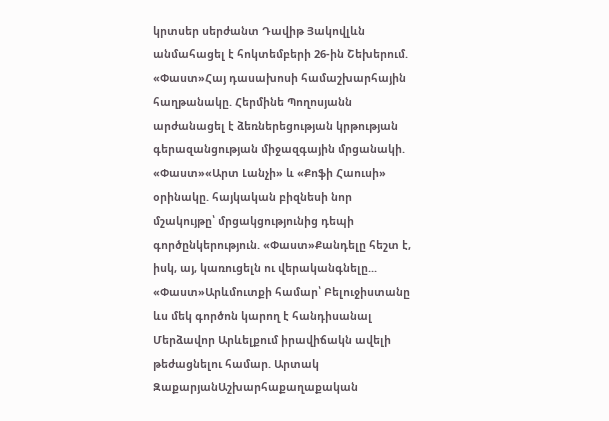կրտսեր սերժանտ Դավիթ Յակովլևն անմահացել է հոկտեմբերի 26-ին Շեխերում. «Փաստ»Հայ դասախոսի համաշխարհային հաղթանակը. Հերմինե Պողոսյանն արժանացել է ձեռներեցության կրթության գերազանցության միջազգային մրցանակի. «Փաստ»«Արտ Լանչի» և «Քոֆի Հաուսի» օրինակը. հայկական բիզնեսի նոր մշակույթը՝ մրցակցությունից դեպի գործընկերություն. «Փաստ»Քանդելը հեշտ է, իսկ, այ, կառուցելն ու վերականգնելը... «Փաստ»Արևմուտքի համար՝ Բելուջիստանը ևս մեկ գործոն կարող է հանդիսանալ Մերձավոր Արևելքում իրավիճակն ավելի թեժացնելու համար. Արտակ ԶաքարյանԱշխարհաքաղաքական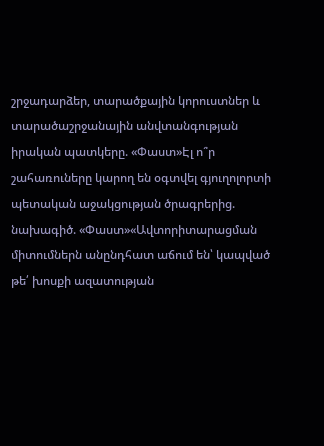շրջադարձեր, տարածքային կորուստներ և տարածաշրջանային անվտանգության իրական պատկերը. «Փաստ»Էլ ո՞ր շահառուները կարող են օգտվել գյուղոլորտի պետական աջակցության ծրագրերից. նախագիծ. «Փաստ»«Ավտորիտարացման միտումներն անընդհատ աճում են՝ կապված թե՛ խոսքի ազատության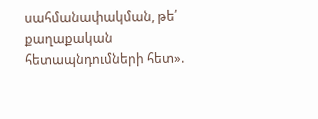սահմանափակման, թե՛ քաղաքական հետապնդումների հետ».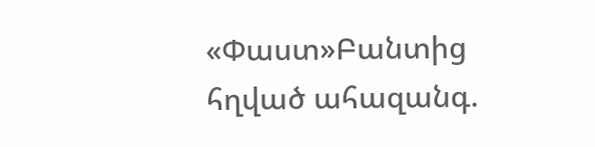«Փաստ»Բանտից հղված ահազանգ.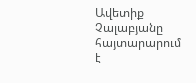Ավետիք Չալաբյանը հայտարարում է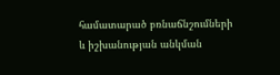համատարած բռնաճնշումների և իշխանության անկման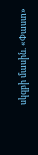սկզբի մասին. «Փաստ»